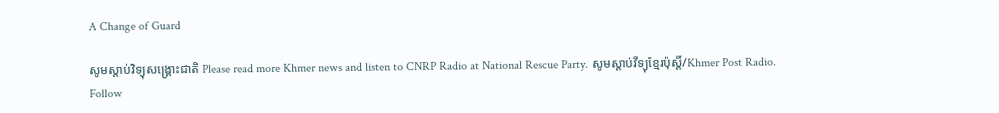A Change of Guard

សូមស្តាប់វិទ្យុសង្គ្រោះជាតិ Please read more Khmer news and listen to CNRP Radio at National Rescue Party. សូមស្តាប់វីទ្យុខ្មែរប៉ុស្តិ៍/Khmer Post Radio.
Follow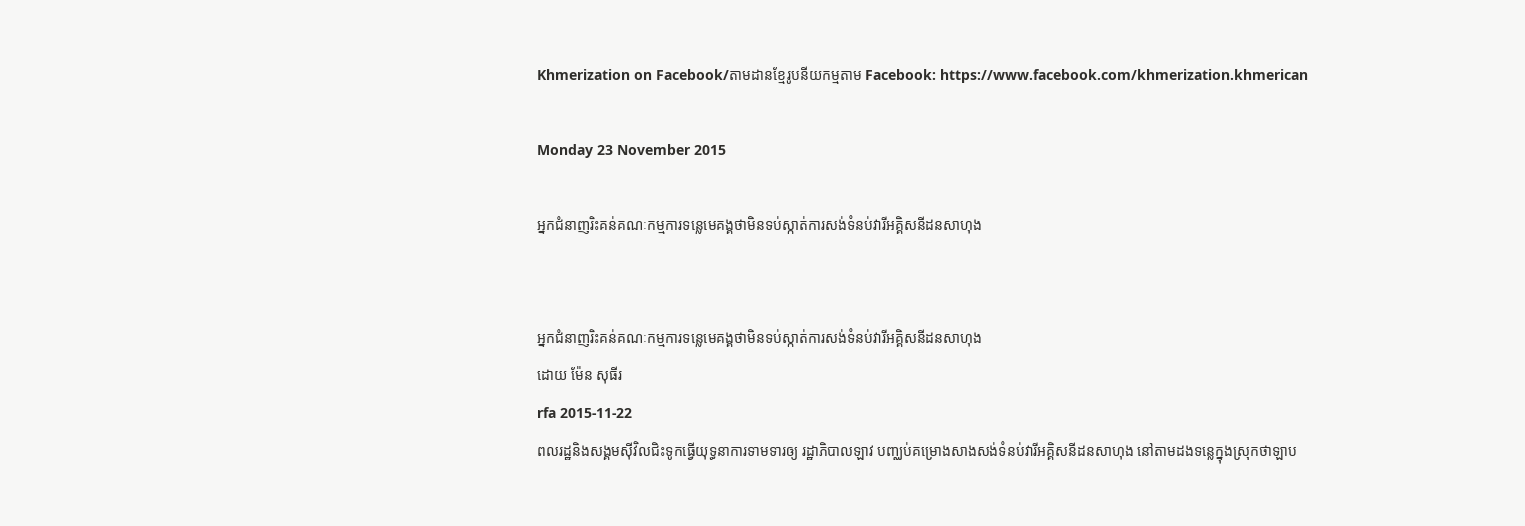Khmerization on Facebook/តាមដានខ្មែរូបនីយកម្មតាម Facebook: https://www.facebook.com/khmerization.khmerican

Monday 23 November 2015

អ្នកជំនាញរិះគន់គណៈកម្មការទន្លេមេគង្គថាមិនទប់ស្កាត់ការសង់ទំនប់វារីអគ្គិសនីដនសាហុង


អ្នកជំនាញរិះគន់គណៈកម្មការទន្លេមេគង្គថាមិនទប់ស្កាត់ការសង់ទំនប់វារីអគ្គិសនីដនសាហុង
ដោយ ម៉ែន សុធីរ
rfa 2015-11-22
ពលរដ្ឋនិងសង្គមស៊ីវិលជិះទូកធ្វើយុទ្ធនាការទាមទារឲ្យ រដ្ឋាភិបាលឡាវ បញ្ឈប់គម្រោងសាងសង់ទំនប់វារីអគ្គិសនីដនសាហុង នៅតាមដងទន្លេក្នុងស្រុកថាឡាប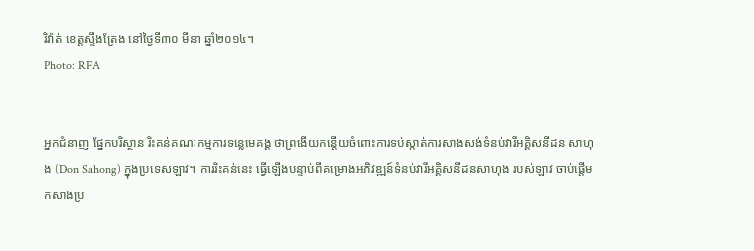រិវ៉ាត់ ខេត្តស្ទឹងត្រែង នៅថ្ងៃទី៣០ មីនា ឆ្នាំ២០១៤។
Photo: RFA


អ្នកជំនាញ ផ្នែកបរិស្ថាន រិះគន់គណៈកម្មការទន្លេមេគង្គ ថាព្រងើយកន្តើយចំពោះការទប់ស្កាត់ការសាងសង់ទំនប់វារីអគ្គិសនីដន សាហុង (Don Sahong) ក្នុងប្រទេសឡាវ។ ការរិះគន់នេះ ធ្វើឡើងបន្ទាប់ពីគម្រោងអភិវឌ្ឍន៍ទំនប់វារីអគ្គិសនីដនសាហុង របស់ឡាវ ចាប់ផ្តើមកសាងប្រ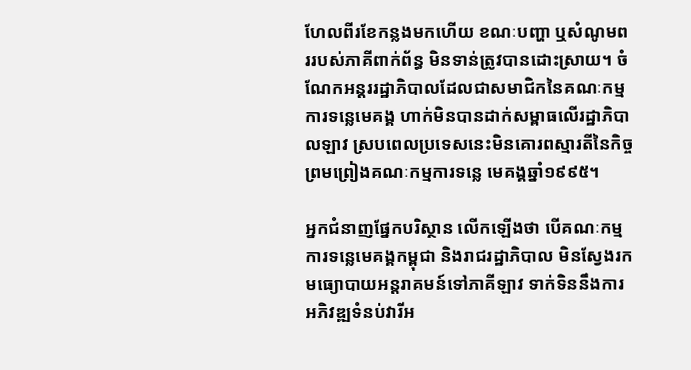ហែលពីរខែកន្លងមកហើយ ខណៈបញ្ហា ឬសំណូមពររបស់ភាគីពាក់ព័ន្ធ មិនទាន់ត្រូវបានដោះស្រាយ។ ចំណែកអន្តររដ្ឋាភិបាលដែលជាសមាជិកនៃគណៈកម្មការទន្លេមេគង្គ ហាក់មិនបានដាក់សម្ពាធលើរដ្ឋាភិបាលឡាវ ស្របពេលប្រទេសនេះមិនគោរពស្មារតីនៃកិច្ចព្រមព្រៀងគណៈកម្មការទន្លេ មេគង្គឆ្នាំ១៩៩៥។

អ្នកជំនាញផ្នែកបរិស្ថាន លើកឡើងថា បើគណៈកម្មការទន្លេមេគង្គកម្ពុជា និងរាជរដ្ឋាភិបាល មិនស្វែងរកមធ្យោបាយអន្តរាគមន៍ទៅភាគីឡាវ ទាក់ទិននឹងការអភិវឌ្ឍទំនប់វារីអ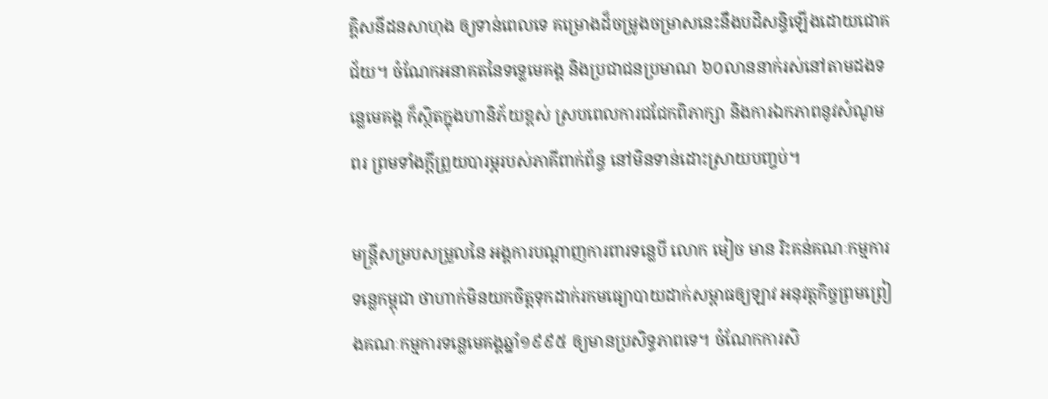គ្គិសនីដនសាហុង ឲ្យទាន់ពេលទេ គម្រោងដ៏ចម្រូងចម្រាសនេះនឹងបដិសន្ធិឡើងដោយជោគជ័យ។ ចំណែកអនាគតនៃទទ្លេមេគង្គ និងប្រជាជនប្រមាណ ៦០លាននាក់រស់នៅតាមដងទន្លេមេគង្គ ក៏ស្ថិតក្នុងហានិភ័យខ្ពស់ ស្របពេលការជជែកពិភាក្សា និងការឯកភាពនូវសំណូមពរ ព្រមទាំងក្តីព្រួយបារម្ភរបស់ភាគីពាក់ព័ន្ធ នៅមិនទាន់ដោះស្រាយបញ្ចប់។

មន្ត្រីសម្របសម្រួលនៃ អង្គការបណ្ដាញការពារទន្លេបី លោក មៀច មាន រិះគន់គណៈកម្មការទន្លេកម្ពុជា ថាហាក់មិនយកចិត្តទុកដាក់រកមធ្យោបាយដាក់សម្ពាធឲ្យឡាវ អនុវត្តកិច្ចព្រមព្រៀងគណៈកម្មការទន្លេមេគង្គឆ្នាំ១៩៩៥ ឲ្យមានប្រសិទ្ធភាពទេ។ ចំណែកការសិ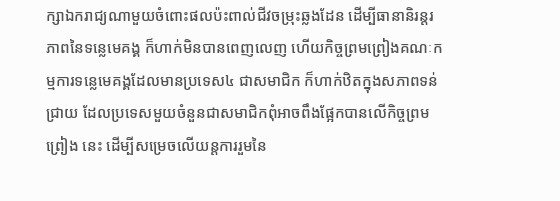ក្សាឯករាជ្យណាមួយចំពោះផលប៉ះពាល់ជីវចម្រុះឆ្លងដែន ដើម្បីធានានិរន្តរភាពនៃទន្លេមេគង្គ ក៏ហាក់មិនបានពេញលេញ ហើយកិច្ចព្រមព្រៀងគណៈកម្មការទន្លេមេគង្គដែលមានប្រទេស៤ ជាសមាជិក ក៏ហាក់ឋិតក្នុងសភាពទន់ជ្រាយ ដែលប្រទេសមួយចំនួនជាសមាជិកពុំអាចពឹងផ្អែកបានលើកិច្ចព្រមព្រៀង នេះ ដើម្បីសម្រេចលើយន្តការរួមនៃ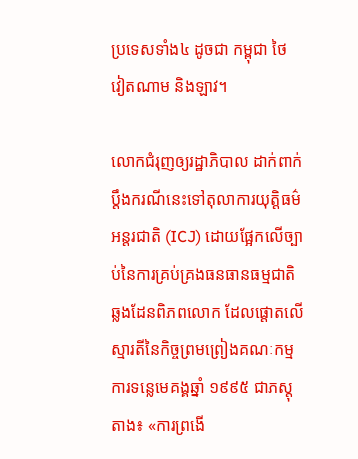ប្រទេសទាំង៤ ដូចជា កម្ពុជា ថៃ វៀតណាម និងឡាវ។

លោកជំរុញឲ្យរដ្ឋាភិបាល ដាក់ពាក់ប្ដឹងករណីនេះទៅតុលាការយុត្តិធម៌អន្តរជាតិ (ICJ) ដោយផ្អែកលើច្បាប់នៃការគ្រប់គ្រងធនធានធម្មជាតិឆ្លងដែនពិភពលោក ដែលផ្ដោតលើស្មារតីនៃកិច្ចព្រមព្រៀងគណៈកម្មការទន្លេមេគង្គឆ្នាំ ១៩៩៥ ជាភស្តុតាង៖ «ការព្រងើ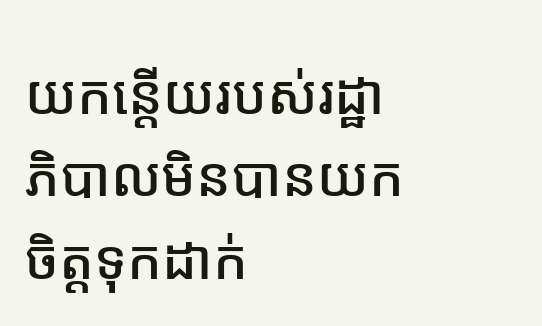យកន្តើយរបស់រដ្ឋាភិបាលមិនបានយកចិត្តទុកដាក់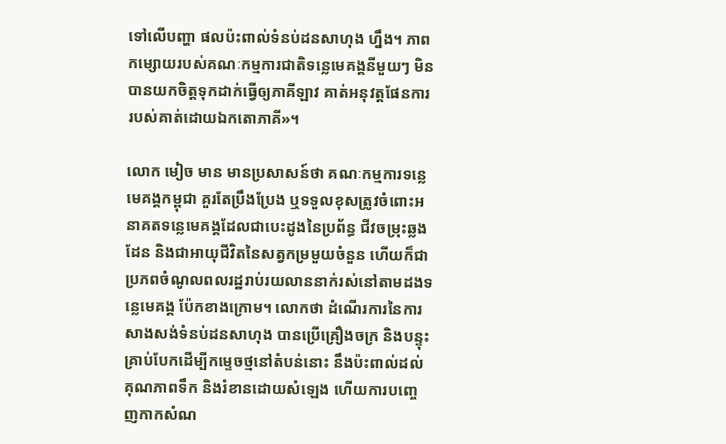ទៅលើបញ្ហា ផលប៉ះពាល់ទំនប់ដនសាហុង ហ្នឹង។ ភាពកម្សោយរបស់គណៈកម្មការជាតិទន្លេមេគង្គនីមួយៗ មិនបានយកចិត្តទុកដាក់ធ្វើឲ្យភាគីឡាវ គាត់អនុវត្តផែនការរបស់គាត់ដោយឯកតោភាគី»។

លោក មៀច មាន មានប្រសាសន៍ថា គណៈកម្មការទន្លេមេគង្គកម្ពុជា គួរតែប្រឹងប្រែង ឬទទួលខុសត្រូវចំពោះអនាគតទន្លេមេគង្គដែលជាបេះដូងនៃប្រព័ន្ធ ជីវចម្រុះឆ្លងដែន និងជាអាយុជីវិតនៃសត្វកម្រមួយចំនួន ហើយក៏ជាប្រភពចំណូលពលរដ្ឋរាប់រយលាននាក់រស់នៅតាមដងទន្លេមេគង្គ ប៉ែកខាងក្រោម។ លោកថា ដំណើរការនៃការសាងសង់ទំនប់ដនសាហុង បានប្រើគ្រឿងចក្រ និងបន្ទុះគ្រាប់បែកដើម្បីកម្ទេចថ្មនៅតំបន់នោះ នឹងប៉ះពាល់ដល់គុណភាពទឹក និងរំខានដោយសំឡេង ហើយការបញ្ចេញកាកសំណ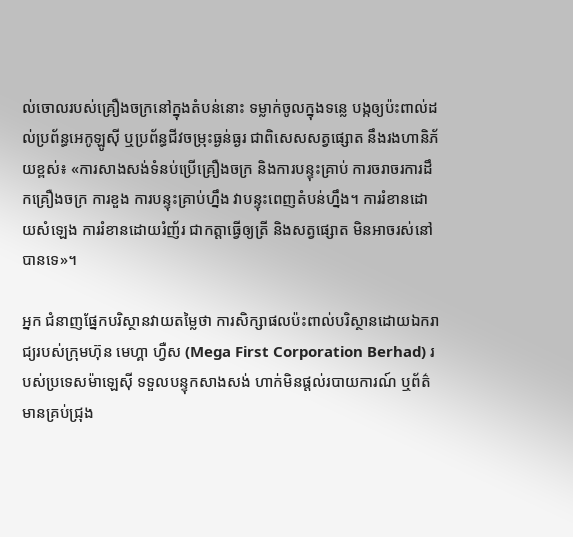ល់ចោលរបស់គ្រឿងចក្រនៅក្នុងតំបន់នោះ ទម្លាក់ចូលក្នុងទន្លេ បង្កឲ្យប៉ះពាល់ដល់ប្រព័ន្ធអេកូឡូស៊ី ឬប្រព័ន្ធជីវចម្រុះធ្ងន់ធ្ងរ ជាពិសេសសត្វផ្សោត នឹងរងហានិភ័យខ្ពស់៖ «ការសាងសង់ទំនប់ប្រើគ្រឿងចក្រ និងការបន្ទុះគ្រាប់ ការចរាចរការដឹកគ្រឿងចក្រ ការខួង ការបន្ទុះគ្រាប់ហ្នឹង វាបន្ទុះពេញតំបន់ហ្នឹង។ ការរំខានដោយសំឡេង ការរំខានដោយរំញ័រ ជាកត្តាធ្វើឲ្យត្រី និងសត្វផ្សោត មិនអាចរស់នៅបានទេ»។

អ្នក ជំនាញផ្នែកបរិស្ថានវាយតម្លៃថា ការសិក្សាផលប៉ះពាល់បរិស្ថានដោយឯករាជ្យរបស់ក្រុមហ៊ុន មេហ្គា ហ្វឺស (Mega First Corporation Berhad) របស់ប្រទេសម៉ាឡេស៊ី ទទួលបន្ទុកសាងសង់ ហាក់មិនផ្តល់របាយការណ៍ ឬព័ត៌មានគ្រប់ជ្រុង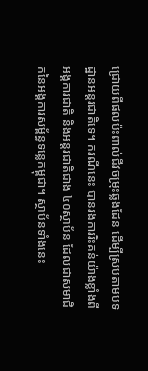ជ្រោយពីផលប៉ះពាល់ជីវចម្រុះឆ្លងដែន ដើម្បីស្របតាមបទដ្ឋានអន្តរជាតិទេ។ ករណីនេះ បានរងការរិះគន់យ៉ាងខ្លាំងពីអង្គការជាតិ និងអន្តរជាតិជាង ៤០ស្ថាប័ន ដែលជាសមាជិកនៃអង្គការសម្ព័ន្ធទន្លេកម្ពុជា។ ស្ថាប័នទាំងនេះ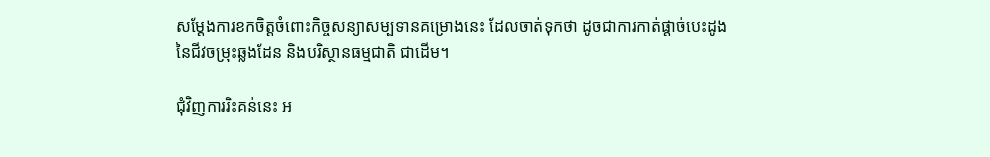សម្ដែងការខកចិត្តចំពោះកិច្ចសន្យាសម្បទានគម្រោងនេះ ដែលចាត់ទុកថា ដូចជាការកាត់ផ្តាច់បេះដូងនៃជីវចម្រុះឆ្លងដែន និងបរិស្ថានធម្មជាតិ ជាដើម។

ជុំវិញការរិះគន់នេះ អ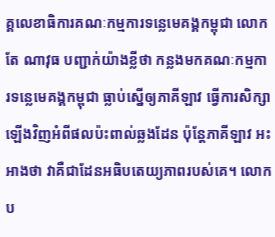គ្គលេខាធិការគណៈកម្មការទន្លេមេគង្គកម្ពុជា លោក តែ ណាវុធ បញ្ជាក់យ៉ាងខ្លីថា កន្លងមកគណៈកម្មការទន្លេមេគង្គកម្ពុជា ធ្លាប់ស្នើឲ្យភាគីឡាវ ធ្វើការសិក្សាឡើងវិញអំពីផលប៉ះពាល់ឆ្លងដែន ប៉ុន្តែភាគីឡាវ អះអាងថា វាគឺជាដែនអធិបតេយ្យភាពរបស់គេ។ លោកប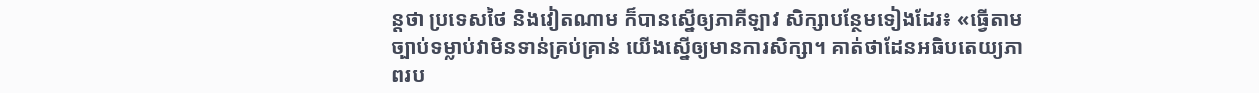ន្តថា ប្រទេសថៃ និងវៀតណាម ក៏បានស្នើឲ្យភាគីឡាវ សិក្សាបន្ថែមទៀងដែរ៖ «ធ្វើតាមច្បាប់ទម្លាប់វាមិនទាន់គ្រប់គ្រាន់ យើងស្នើឲ្យមានការសិក្សា។ គាត់ថាដែនអធិបតេយ្យភាពរប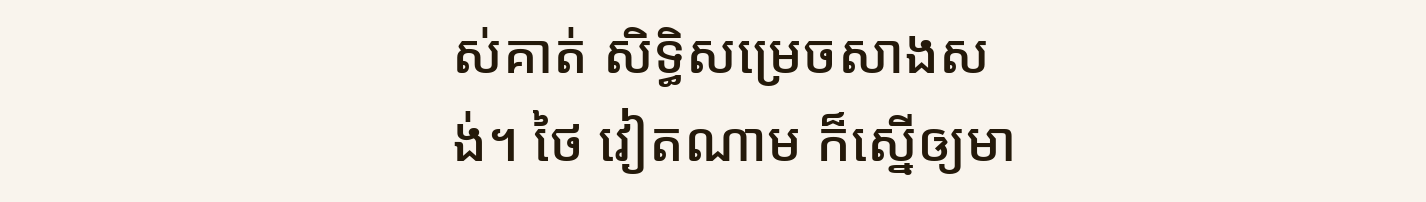ស់គាត់ សិទ្ធិសម្រេចសាងសង់។ ថៃ វៀតណាម ក៏ស្នើឲ្យមា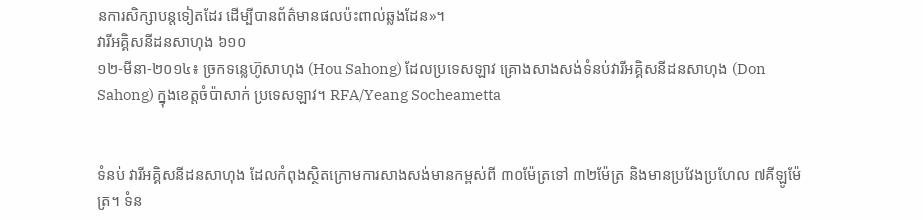នការសិក្សាបន្តទៀតដែរ ដើម្បីបានព័ត៌មានផលប៉ះពាល់ឆ្លងដែន»។
វារីអគ្គិសនីដនសាហុង ៦១០
១២-មីនា-២០១៤៖ ច្រកទន្លេហ៊ូសាហុង (Hou Sahong) ដែលប្រទេសឡាវ គ្រោងសាងសង់ទំនប់វារីអគ្គិសនីដនសាហុង (Don Sahong) ក្នុងខេត្តចំប៉ាសាក់ ប្រទេសឡាវ។ RFA/Yeang Socheametta


ទំនប់ វារីអគ្គិសនីដនសាហុង ដែលកំពុងស្ថិតក្រោមការសាងសង់មានកម្ពស់ពី ៣០ម៉ែត្រទៅ ៣២ម៉ែត្រ និងមានប្រវែងប្រហែល ៧គីឡូម៉ែត្រ។ ទំន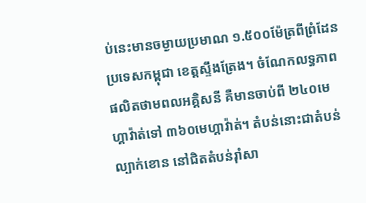ប់នេះមានចម្ងាយប្រមាណ ១.៥០០ម៉ែត្រពីព្រំដែនប្រទេសកម្ពុជា ខេត្តស្ទឹងត្រែង។ ចំណែកលទ្ធភាពផលិតថាមពលអគ្គិសនី គឺមានចាប់ពី ២៤០មេហ្គាវ៉ាត់ទៅ ៣៦០មេហ្គាវ៉ាត់។ តំបន់នោះជាតំបន់ល្បាក់ខោន នៅជិតតំបន់រ៉ាំសា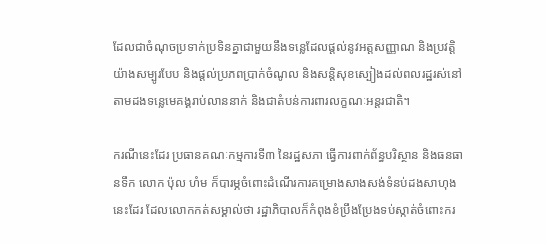ដែលជាចំណុចប្រទាក់ប្រទិនគ្នាជាមួយនឹងទន្លេដែលផ្ដល់នូវអត្តសញ្ញាណ និងប្រវត្តិយ៉ាងសម្បូរបែប និងផ្ដល់ប្រភពប្រាក់ចំណូល និងសន្តិសុខស្បៀងដល់ពលរដ្ឋរស់នៅតាមដងទន្លេមេគង្គរាប់លាននាក់ និងជាតំបន់ការពារលក្ខណៈអន្តរជាតិ។

ករណីនេះដែរ ប្រធានគណៈកម្មការទី៣ នៃរដ្ឋសភា ធ្វើការពាក់ព័ន្ធបរិស្ថាន និងធនធានទឹក លោក ប៉ុល ហំម ក៏បារម្ភចំពោះដំណើរការគម្រោងសាងសង់ទំនប់ដងសាហុង នេះដែរ ដែលលោកកត់សម្គាល់ថា រដ្ឋាភិបាលក៏កំពុងខំប្រឹងប្រែងទប់ស្កាត់ចំពោះករ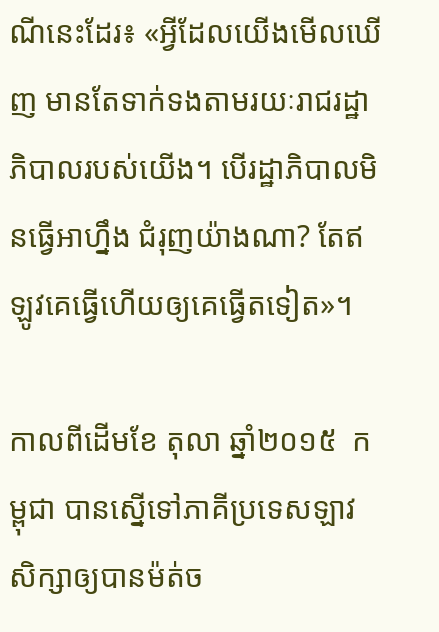ណីនេះដែរ៖ «អ្វីដែលយើងមើលឃើញ មានតែទាក់ទងតាមរយៈរាជរដ្ឋាភិបាលរបស់យើង។ បើរដ្ឋាភិបាលមិនធ្វើអាហ្នឹង ជំរុញយ៉ាងណា? តែឥឡូវគេធ្វើហើយឲ្យគេធ្វើតទៀត»។

កាលពីដើមខែ តុលា ឆ្នាំ២០១៥  កម្ពុជា បានស្នើទៅភាគីប្រទេសឡាវ សិក្សាឲ្យបានម៉ត់ច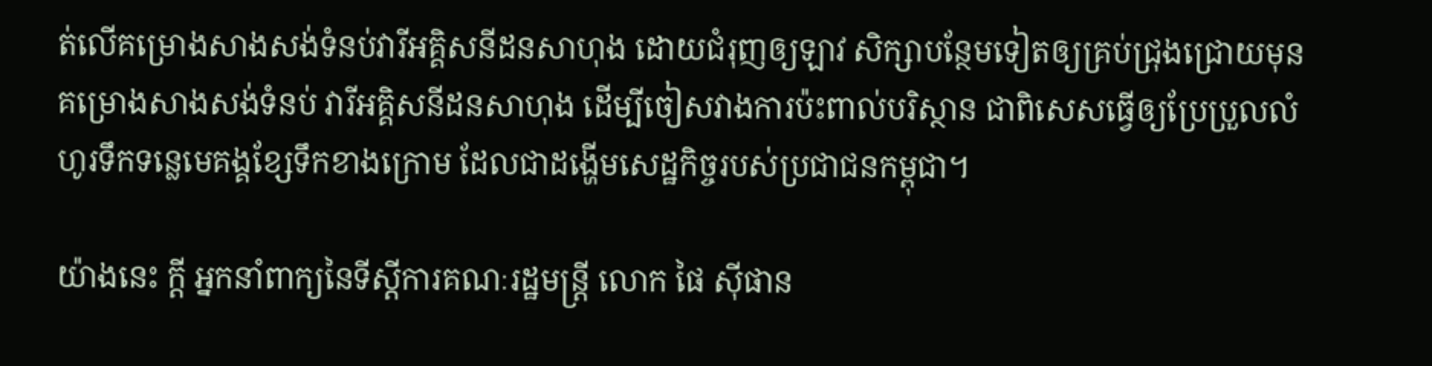ត់លើគម្រោងសាងសង់ទំនប់វារីអគ្គិសនីដនសាហុង ដោយជំរុញឲ្យឡាវ សិក្សាបន្ថែមទៀតឲ្យគ្រប់ជ្រុងជ្រោយមុនគម្រោងសាងសង់ទំនប់ វារីអគ្គិសនីដនសាហុង ដើម្បីចៀសវាងការប៉ះពាល់បរិស្ថាន ជាពិសេសធ្វើឲ្យប្រែប្រួលលំហូរទឹកទន្លេមេគង្គខ្សែទឹកខាងក្រោម ដែលជាដង្ហើមសេដ្ឋកិច្ចរបស់ប្រជាជនកម្ពុជា។

យ៉ាងនេះ ក្តី អ្នកនាំពាក្យនៃទីស្ដីការគណៈរដ្ឋមន្ត្រី លោក ផៃ ស៊ីផាន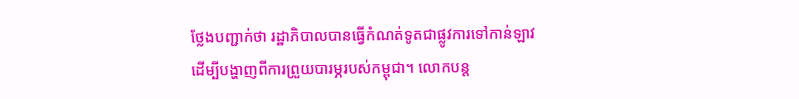ថ្លែងបញ្ជាក់ថា រដ្ឋាភិបាលបានធ្វើកំណត់ទូតជាផ្លូវការទៅកាន់ឡាវ ដើម្បីបង្ហាញពីការព្រួយបារម្ភរបស់កម្ពុជា។ លោកបន្ត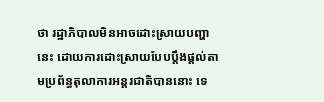ថា រដ្ឋាភិបាលមិនអាចដោះស្រាយបញ្ហានេះ ដោយការដោះស្រាយបែបប្តឹងផ្តល់តាមប្រព័ន្ធតុលាការអន្តរជាតិបាននោះ ទេ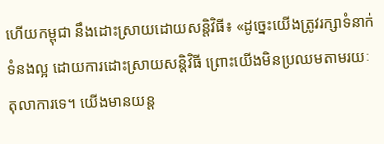ហើយកម្ពុជា នឹងដោះស្រាយដោយសន្តិវិធី៖ «ដូច្នេះយើងត្រូវរក្សាទំនាក់ទំនងល្អ ដោយការដោះស្រាយសន្តិវិធី ព្រោះយើងមិនប្រឈមតាមរយៈតុលាការទេ។ យើងមានយន្ត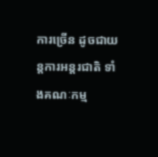ការច្រើន ដូចជាយន្តការអន្តរជាតិ ទាំងគណៈកម្ម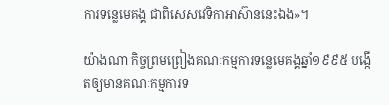ការទន្លេមេគង្គ ជាពិសេសវេទិកាអាស៊ាននេះឯង»។

យ៉ាងណា កិច្ចព្រមព្រៀងគណៈកម្មការទន្លេមេគង្គឆ្នាំ១៩៩៥ បង្កើតឲ្យមានគណៈកម្មការទ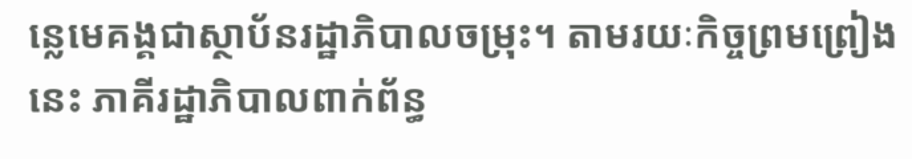ន្លេមេគង្គជាស្ថាប័នរដ្ឋាភិបាលចម្រុះ។ តាមរយៈកិច្ចព្រមព្រៀងនេះ ភាគីរដ្ឋាភិបាលពាក់ព័ន្ធ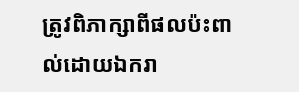ត្រូវពិភាក្សាពីផលប៉ះពាល់ដោយឯករា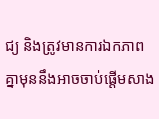ជ្យ និងត្រូវមានការឯកភាពគ្នាមុននឹងអាចចាប់ផ្ដើមសាង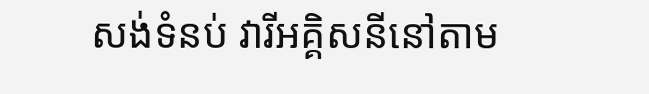សង់ទំនប់ វារីអគ្គិសនីនៅតាម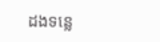ដងទន្លេ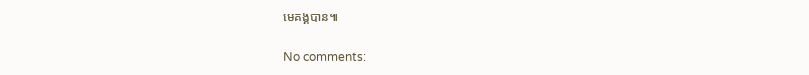មេគង្គបាន៕

No comments: